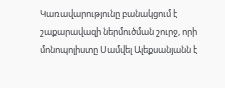Կառավարությունը բանակցում է շաքարավազի ներմուծման շուրջ, որի մոնոպոլիստը Սամվել Ալեքսանյանն է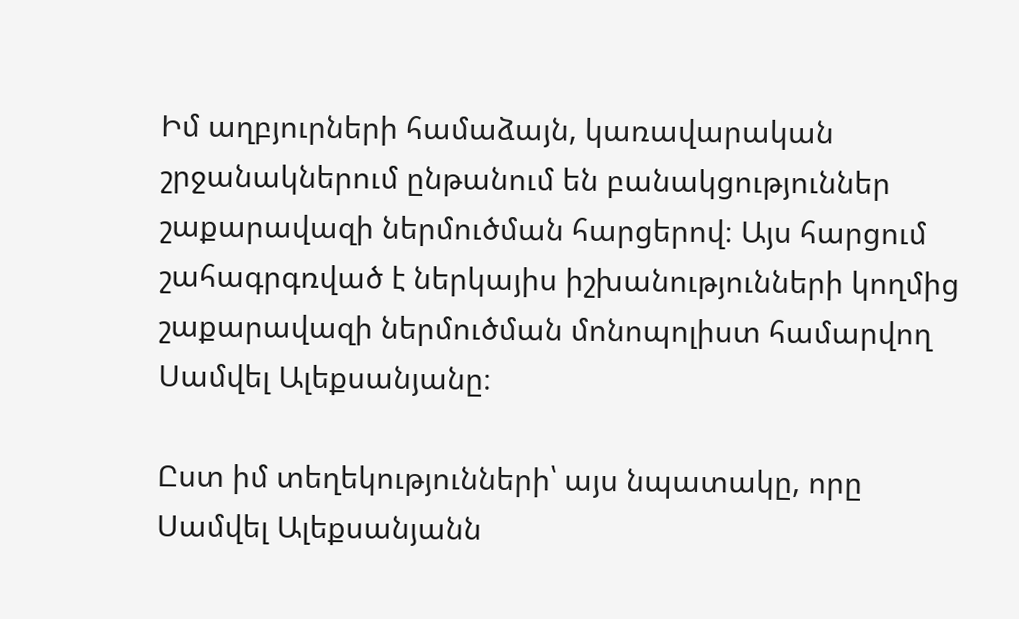Իմ աղբյուրների համաձայն, կառավարական շրջանակներում ընթանում են բանակցություններ շաքարավազի ներմուծման հարցերով։ Այս հարցում շահագրգռված է ներկայիս իշխանությունների կողմից շաքարավազի ներմուծման մոնոպոլիստ համարվող Սամվել Ալեքսանյանը։

Ըստ իմ տեղեկությունների՝ այս նպատակը, որը Սամվել Ալեքսանյանն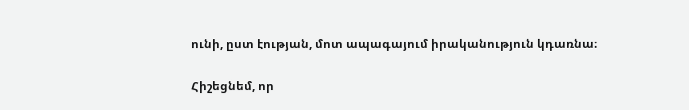ունի, ըստ էության, մոտ ապագայում իրականություն կդառնա։

Հիշեցնեմ, որ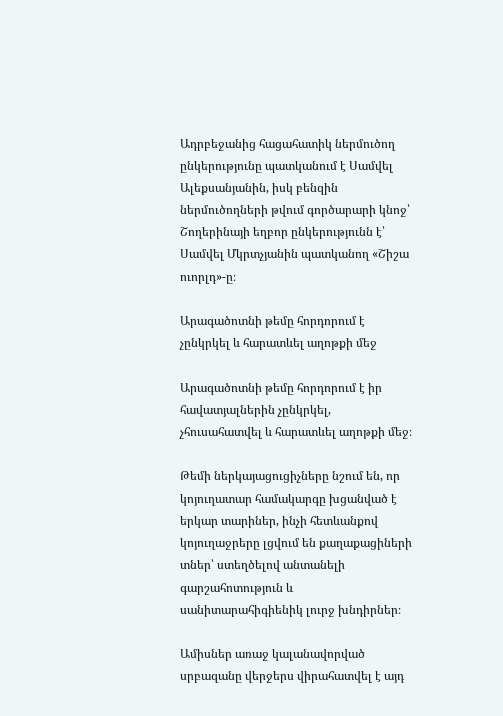Ադրբեջանից հացահատիկ ներմուծող ընկերությունը պատկանում է Սամվել Ալեքսանյանին, իսկ բենզին ներմուծողների թվում գործարարի կնոջ՝ Շողերինայի եղբոր ընկերությունն է՝ Սամվել Մկրտչյանին պատկանող «Շիշա ուորլդ»-ը։

Արագածոտնի թեմը հորդորում է չընկրկել և հարատևել աղոթքի մեջ

Արագածոտնի թեմը հորդորում է իր հավատյալներին չընկրկել, չհուսահատվել և հարատևել աղոթքի մեջ։

Թեմի ներկայացուցիչները նշում են, որ կոյուղատար համակարգը խցանված է երկար տարիներ, ինչի հետևանքով կոյուղաջրերը լցվում են քաղաքացիների տներ՝ ստեղծելով անտանելի գարշահոտություն և սանիտարահիգիենիկ լուրջ խնդիրներ։

Ամիսներ առաջ կալանավորված սրբազանը վերջերս վիրահատվել է այդ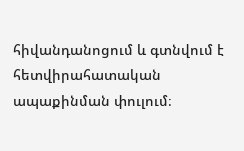հիվանդանոցում և գտնվում է հետվիրահատական ապաքինման փուլում։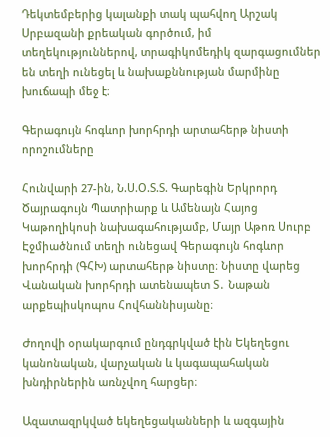Դեկտեմբերից կալանքի տակ պահվող Արշակ Սրբազանի քրեական գործում, իմ տեղեկություններով, տրագիկոմեդիկ զարգացումներ են տեղի ունեցել և նախաքննության մարմինը խուճապի մեջ է։

Գերագույն հոգևոր խորհրդի արտահերթ նիստի որոշումները

Հունվարի 27-ին, Ն.Ս.Օ.Տ.Տ. Գարեգին Երկրորդ Ծայրագույն Պատրիարք և Ամենայն Հայոց Կաթողիկոսի նախագահությամբ, Մայր Աթոռ Սուրբ Էջմիածնում տեղի ունեցավ Գերագույն հոգևոր խորհրդի (ԳՀԽ) արտահերթ նիստը։ Նիստը վարեց Վանական խորհրդի ատենապետ Տ․ Նաթան արքեպիսկոպոս Հովհաննիսյանը։

Ժողովի օրակարգում ընդգրկված էին Եկեղեցու կանոնական, վարչական և կագապահական խնդիրներին առնչվող հարցեր։

Ազատազրկված եկեղեցականների և ազգային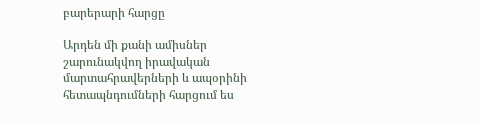բարերարի հարցը

Արդեն մի քանի ամիսներ շարունակվող իրավական մարտահրավերների և ապօրինի հետապնդումների հարցում ես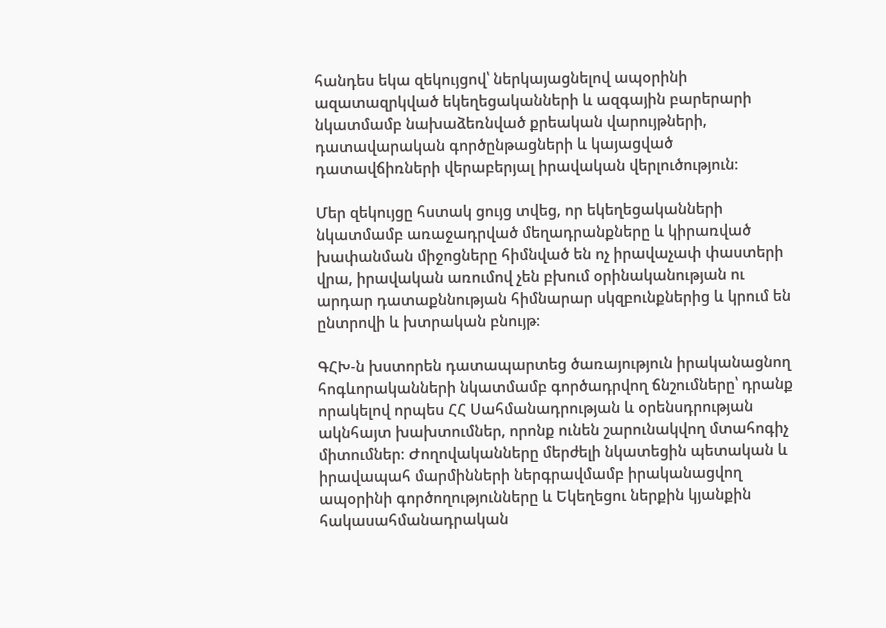հանդես եկա զեկույցով՝ ներկայացնելով ապօրինի ազատազրկված եկեղեցականների և ազգային բարերարի նկատմամբ նախաձեռնված քրեական վարույթների, դատավարական գործընթացների և կայացված դատավճիռների վերաբերյալ իրավական վերլուծություն։

Մեր զեկույցը հստակ ցույց տվեց, որ եկեղեցականների նկատմամբ առաջադրված մեղադրանքները և կիրառված խափանման միջոցները հիմնված են ոչ իրավաչափ փաստերի վրա, իրավական առումով չեն բխում օրինականության ու արդար դատաքննության հիմնարար սկզբունքներից և կրում են ընտրովի և խտրական բնույթ։

ԳՀԽ-ն խստորեն դատապարտեց ծառայություն իրականացնող հոգևորականների նկատմամբ գործադրվող ճնշումները՝ դրանք որակելով որպես ՀՀ Սահմանադրության և օրենսդրության ակնհայտ խախտումներ, որոնք ունեն շարունակվող մտահոգիչ միտումներ։ Ժողովականները մերժելի նկատեցին պետական և իրավապահ մարմինների ներգրավմամբ իրականացվող ապօրինի գործողությունները և Եկեղեցու ներքին կյանքին հակասահմանադրական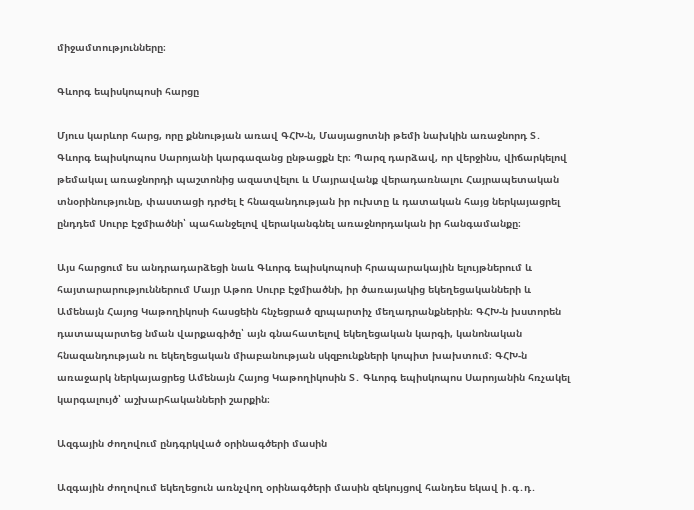միջամտությունները։

Գևորգ եպիսկոպոսի հարցը

Մյուս կարևոր հարց, որը քննության առավ ԳՀԽ-ն, Մասյացոտնի թեմի նախկին առաջնորդ Տ․ Գևորգ եպիսկոպոս Սարոյանի կարգազանց ընթացքն էր։ Պարզ դարձավ, որ վերջինս, վիճարկելով թեմակալ առաջնորդի պաշտոնից ազատվելու և Մայրավանք վերադառնալու Հայրապետական տնօրինությունը, փաստացի դրժել է հնազանդության իր ուխտը և դատական հայց ներկայացրել ընդդեմ Սուրբ Էջմիածնի՝ պահանջելով վերականգնել առաջնորդական իր հանգամանքը։

Այս հարցում ես անդրադարձեցի նաև Գևորգ եպիսկոպոսի հրապարակային ելույթներում և հայտարարություններում Մայր Աթոռ Սուրբ Էջմիածնի, իր ծառայակից եկեղեցականների և Ամենայն Հայոց Կաթողիկոսի հասցեին հնչեցրած զրպարտիչ մեղադրանքներին։ ԳՀԽ-ն խստորեն դատապարտեց նման վարքագիծը՝ այն գնահատելով եկեղեցական կարգի, կանոնական հնազանդության ու եկեղեցական միաբանության սկզբունքների կոպիտ խախտում։ ԳՀԽ-ն առաջարկ ներկայացրեց Ամենայն Հայոց Կաթողիկոսին Տ․ Գևորգ եպիսկոպոս Սարոյանին հռչակել կարգալույծ՝ աշխարհականների շարքին։

Ազգային ժողովում ընդգրկված օրինագծերի մասին

Ազգային ժողովում եկեղեցուն առնչվող օրինագծերի մասին զեկույցով հանդես եկավ ի․գ․դ․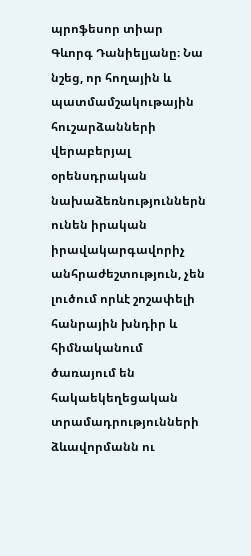պրոֆեսոր տիար Գևորգ Դանիելյանը։ Նա նշեց, որ հողային և պատմամշակութային հուշարձանների վերաբերյալ օրենսդրական նախաձեռնություններն ունեն իրական իրավակարգավորիչ անհրաժեշտություն, չեն լուծում որևէ շոշափելի հանրային խնդիր և հիմնականում ծառայում են հակաեկեղեցական տրամադրությունների ձևավորմանն ու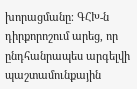խորացմանը։ ԳՀԽ-ն դիրքորոշում արեց, որ ընդհանրապես արգելվի պաշտամունքային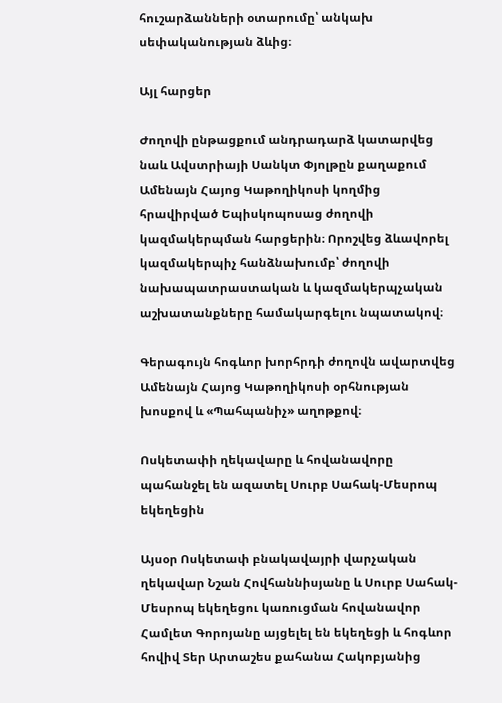հուշարձանների օտարումը՝ անկախ սեփականության ձևից։

Այլ հարցեր

Ժողովի ընթացքում անդրադարձ կատարվեց նաև Ավստրիայի Սանկտ Փյոլթըն քաղաքում Ամենայն Հայոց Կաթողիկոսի կողմից հրավիրված Եպիսկոպոսաց ժողովի կազմակերպման հարցերին։ Որոշվեց ձևավորել կազմակերպիչ հանձնախումբ՝ ժողովի նախապատրաստական և կազմակերպչական աշխատանքները համակարգելու նպատակով։

Գերագույն հոգևոր խորհրդի ժողովն ավարտվեց Ամենայն Հայոց Կաթողիկոսի օրհնության խոսքով և «Պահպանիչ» աղոթքով։

Ոսկետափի ղեկավարը և հովանավորը պահանջել են ազատել Սուրբ Սահակ-Մեսրոպ եկեղեցին

Այսօր Ոսկետափ բնակավայրի վարչական ղեկավար Նշան Հովհաննիսյանը և Սուրբ Սահակ-Մեսրոպ եկեղեցու կառուցման հովանավոր Համլետ Գորոյանը այցելել են եկեղեցի և հոգևոր հովիվ Տեր Արտաշես քահանա Հակոբյանից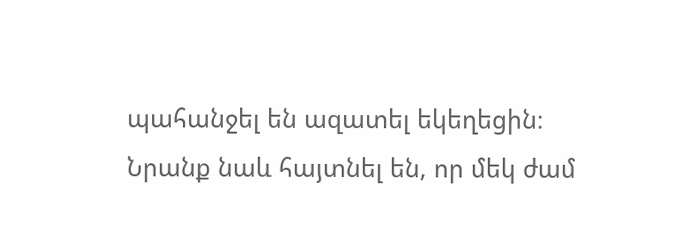պահանջել են ազատել եկեղեցին։ Նրանք նաև հայտնել են, որ մեկ ժամ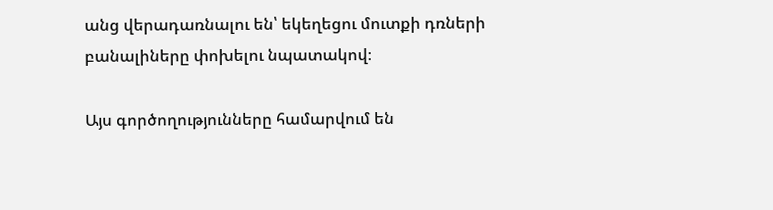անց վերադառնալու են՝ եկեղեցու մուտքի դռների բանալիները փոխելու նպատակով։

Այս գործողությունները համարվում են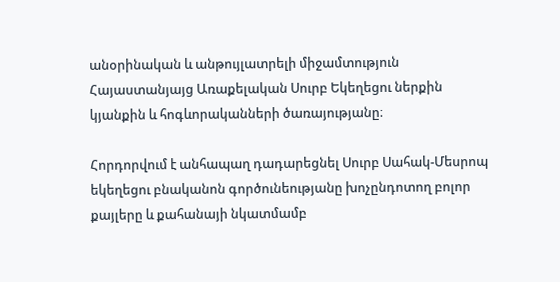անօրինական և անթույլատրելի միջամտություն Հայաստանյայց Առաքելական Սուրբ Եկեղեցու ներքին կյանքին և հոգևորականների ծառայությանը։

Հորդորվում է անհապաղ դադարեցնել Սուրբ Սահակ-Մեսրոպ եկեղեցու բնականոն գործունեությանը խոչընդոտող բոլոր քայլերը և քահանայի նկատմամբ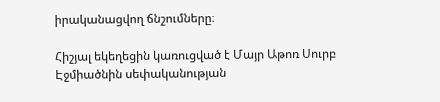իրականացվող ճնշումները։

Հիշյալ եկեղեցին կառուցված է Մայր Աթոռ Սուրբ Էջմիածնին սեփականության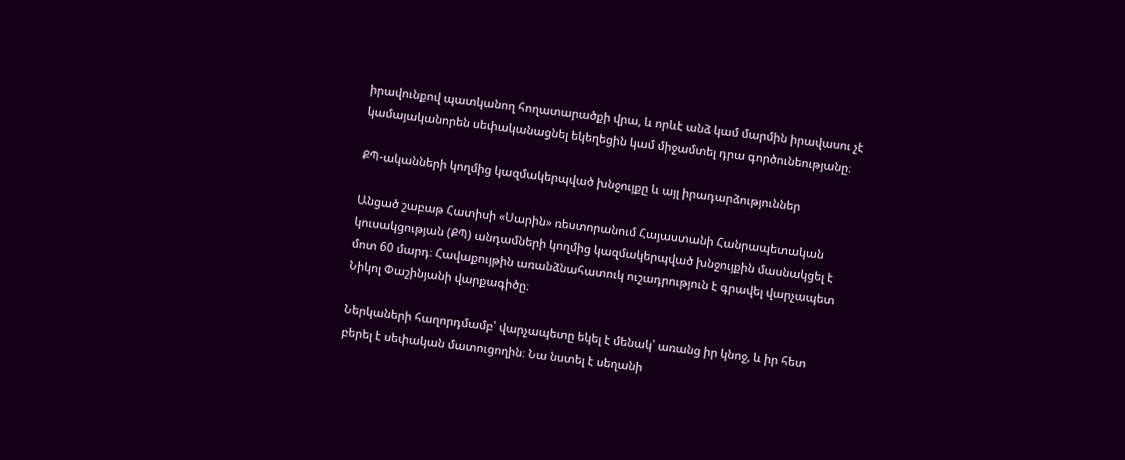իրավունքով պատկանող հողատարածքի վրա, և որևէ անձ կամ մարմին իրավասու չէ կամայականորեն սեփականացնել եկեղեցին կամ միջամտել դրա գործունեությանը։

ՔՊ-ականների կողմից կազմակերպված խնջույքը և այլ իրադարձություններ

Անցած շաբաթ Հատիսի «Սարին» ռեստորանում Հայաստանի Հանրապետական կուսակցության (ՔՊ) անդամների կողմից կազմակերպված խնջույքին մասնակցել է մոտ 60 մարդ։ Հավաքույթին առանձնահատուկ ուշադրություն է գրավել վարչապետ Նիկոլ Փաշինյանի վարքագիծը։

Ներկաների հաղորդմամբ՝ վարչապետը եկել է մենակ՝ առանց իր կնոջ, և իր հետ բերել է սեփական մատուցողին։ Նա նստել է սեղանի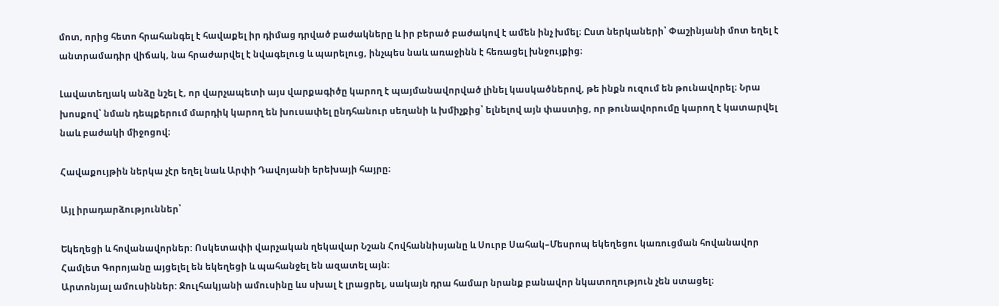մոտ, որից հետո հրահանգել է հավաքել իր դիմաց դրված բաժակները և իր բերած բաժակով է ամեն ինչ խմել։ Ըստ ներկաների՝ Փաշինյանի մոտ եղել է անտրամադիր վիճակ, նա հրաժարվել է նվագելուց և պարելուց, ինչպես նաև առաջինն է հեռացել խնջույքից։

Լավատեղյակ անձը նշել է, որ վարչապետի այս վարքագիծը կարող է պայմանավորված լինել կասկածներով, թե ինքն ուզում են թունավորել։ Նրա խոսքով՝ նման դեպքերում մարդիկ կարող են խուսափել ընդհանուր սեղանի և խմիչքից՝ ելնելով այն փաստից, որ թունավորումը կարող է կատարվել նաև բաժակի միջոցով։

Հավաքույթին ներկա չէր եղել նաև Արփի Դավոյանի երեխայի հայրը։

Այլ իրադարձություններ՝

Եկեղեցի և հովանավորներ: Ոսկետափի վարչական ղեկավար Նշան Հովհաննիսյանը և Սուրբ Սահակ–Մեսրոպ եկեղեցու կառուցման հովանավոր Համլետ Գորոյանը այցելել են եկեղեցի և պահանջել են ազատել այն։
Արտոնյալ ամուսիններ: Ջուլհակյանի ամուսինը ևս սխալ է լրացրել, սակայն դրա համար նրանք բանավոր նկատողություն չեն ստացել։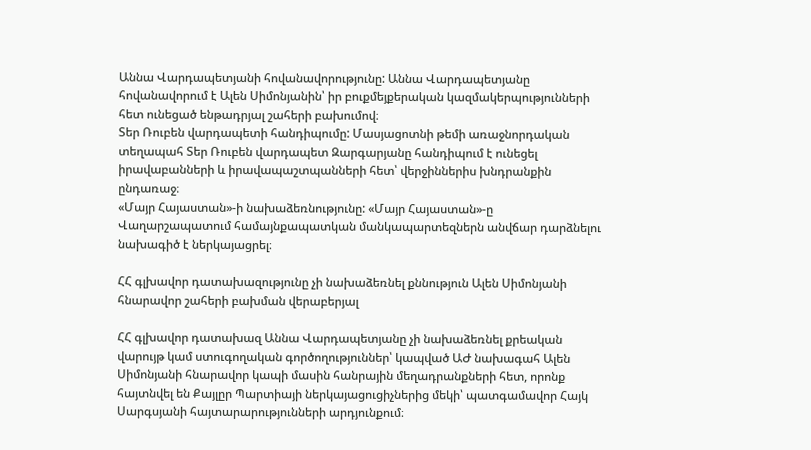Աննա Վարդապետյանի հովանավորությունը: Աննա Վարդապետյանը հովանավորում է Ալեն Սիմոնյանին՝ իր բուքմեյքերական կազմակերպությունների հետ ունեցած ենթադրյալ շահերի բախումով։
Տեր Ռուբեն վարդապետի հանդիպումը: Մասյացոտնի թեմի առաջնորդական տեղապահ Տեր Ռուբեն վարդապետ Զարգարյանը հանդիպում է ունեցել իրավաբանների և իրավապաշտպանների հետ՝ վերջիններիս խնդրանքին ընդառաջ։
«Մայր Հայաստան»-ի նախաձեռնությունը: «Մայր Հայաստան»-ը Վաղարշապատում համայնքապատկան մանկապարտեզներն անվճար դարձնելու նախագիծ է ներկայացրել։

ՀՀ գլխավոր դատախազությունը չի նախաձեռնել քննություն Ալեն Սիմոնյանի հնարավոր շահերի բախման վերաբերյալ

ՀՀ գլխավոր դատախազ Աննա Վարդապետյանը չի նախաձեռնել քրեական վարույթ կամ ստուգողական գործողություններ՝ կապված ԱԺ նախագահ Ալեն Սիմոնյանի հնարավոր կապի մասին հանրային մեղադրանքների հետ, որոնք հայտնվել են Քայլըր Պարտիայի ներկայացուցիչներից մեկի՝ պատգամավոր Հայկ Սարգսյանի հայտարարությունների արդյունքում։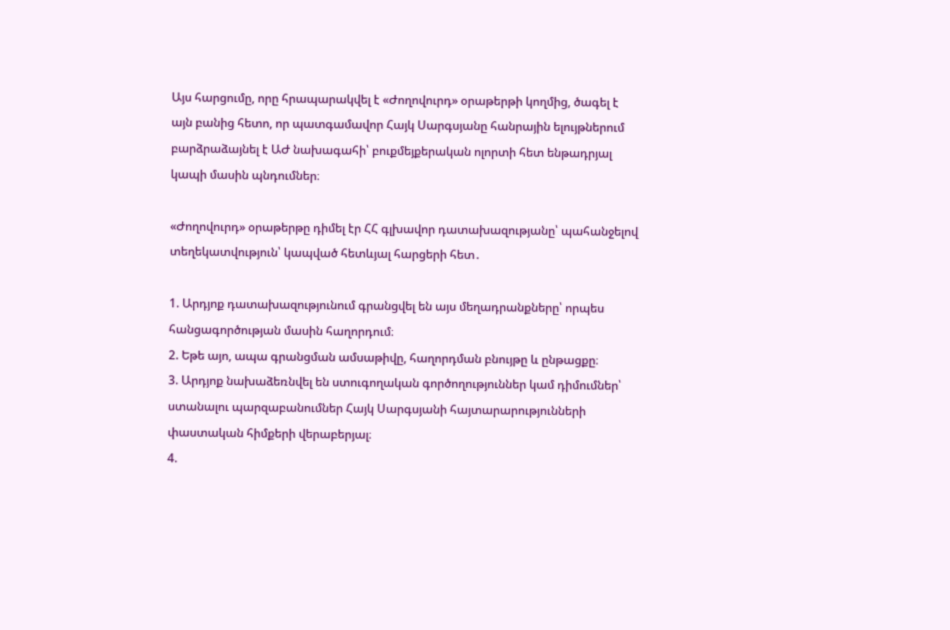Այս հարցումը, որը հրապարակվել է «Ժողովուրդ» օրաթերթի կողմից, ծագել է այն բանից հետո, որ պատգամավոր Հայկ Սարգսյանը հանրային ելույթներում բարձրաձայնել է ԱԺ նախագահի՝ բուքմեյքերական ոլորտի հետ ենթադրյալ կապի մասին պնդումներ։

«Ժողովուրդ» օրաթերթը դիմել էր ՀՀ գլխավոր դատախազությանը՝ պահանջելով տեղեկատվություն՝ կապված հետևյալ հարցերի հետ․

1. Արդյոք դատախազությունում գրանցվել են այս մեղադրանքները՝ որպես հանցագործության մասին հաղորդում։
2. Եթե այո, ապա գրանցման ամսաթիվը, հաղորդման բնույթը և ընթացքը։
3. Արդյոք նախաձեռնվել են ստուգողական գործողություններ կամ դիմումներ՝ ստանալու պարզաբանումներ Հայկ Սարգսյանի հայտարարությունների փաստական հիմքերի վերաբերյալ։
4.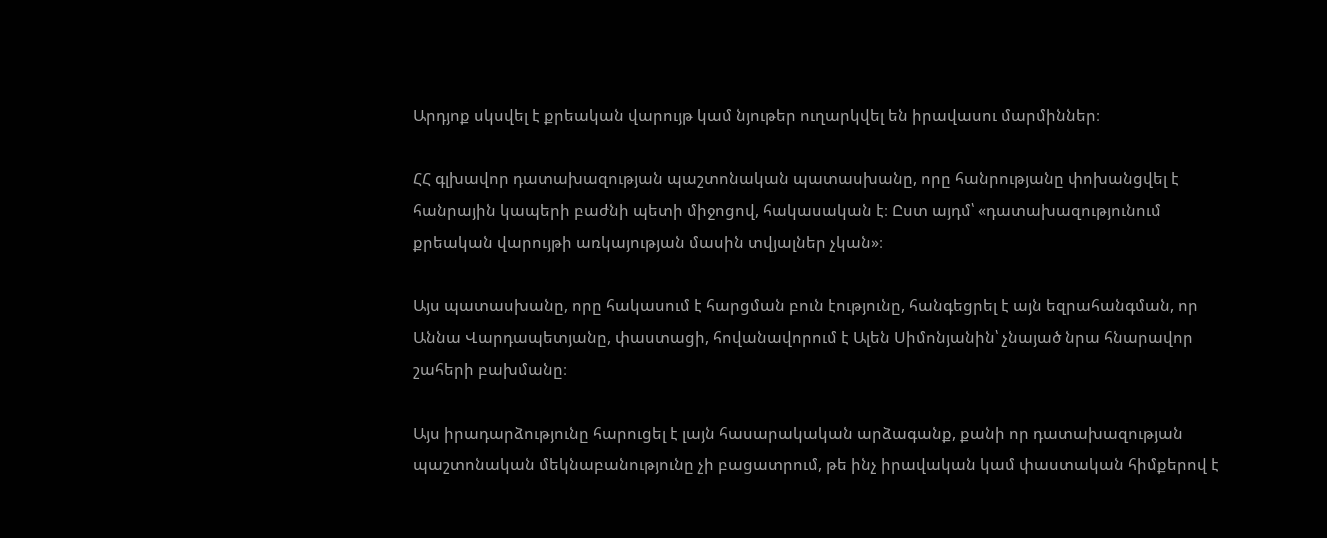Արդյոք սկսվել է քրեական վարույթ կամ նյութեր ուղարկվել են իրավասու մարմիններ։

ՀՀ գլխավոր դատախազության պաշտոնական պատասխանը, որը հանրությանը փոխանցվել է հանրային կապերի բաժնի պետի միջոցով, հակասական է։ Ըստ այդմ՝ «դատախազությունում քրեական վարույթի առկայության մասին տվյալներ չկան»։

Այս պատասխանը, որը հակասում է հարցման բուն էությունը, հանգեցրել է այն եզրահանգման, որ Աննա Վարդապետյանը, փաստացի, հովանավորում է Ալեն Սիմոնյանին՝ չնայած նրա հնարավոր շահերի բախմանը։

Այս իրադարձությունը հարուցել է լայն հասարակական արձագանք, քանի որ դատախազության պաշտոնական մեկնաբանությունը չի բացատրում, թե ինչ իրավական կամ փաստական հիմքերով է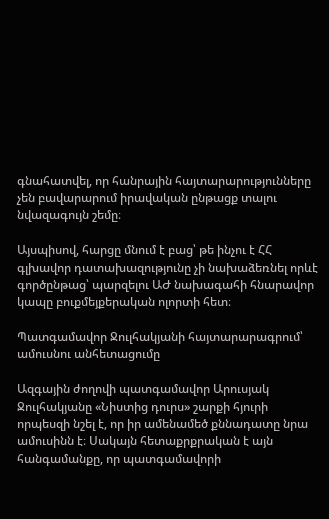գնահատվել, որ հանրային հայտարարությունները չեն բավարարում իրավական ընթացք տալու նվազագույն շեմը։

Այսպիսով, հարցը մնում է բաց՝ թե ինչու է ՀՀ գլխավոր դատախազությունը չի նախաձեռնել որևէ գործընթաց՝ պարզելու ԱԺ նախագահի հնարավոր կապը բուքմեյքերական ոլորտի հետ։

Պատգամավոր Ջուլհակյանի հայտարարագրում՝ ամուսնու անհետացումը

Ազգային ժողովի պատգամավոր Արուսյակ Ջուլհակյանը «Նիստից դուրս» շարքի հյուրի որպեսզի նշել է, որ իր ամենամեծ քննադատը նրա ամուսինն է։ Սակայն հետաքրքրական է այն հանգամանքը, որ պատգամավորի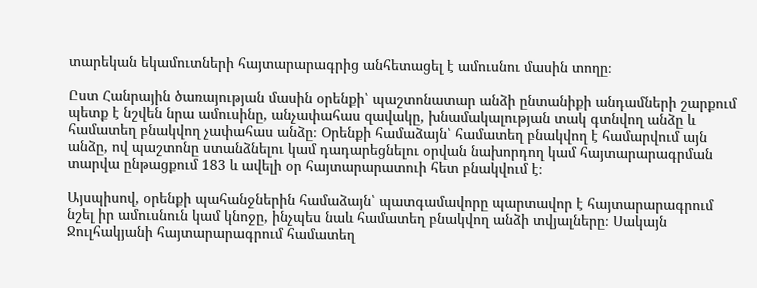տարեկան եկամուտների հայտարարագրից անհետացել է ամուսնու մասին տողը։

Ըստ Հանրային ծառայության մասին օրենքի՝ պաշտոնատար անձի ընտանիքի անդամների շարքում պետք է նշվեն նրա ամուսինը, անչափահաս զավակը, խնամակալության տակ գտնվող անձը և համատեղ բնակվող չափահաս անձը։ Օրենքի համաձայն՝ համատեղ բնակվող է համարվում այն անձը, ով պաշտոնը ստանձնելու կամ դադարեցնելու օրվան նախորդող կամ հայտարարագրման տարվա ընթացքում 183 և ավելի օր հայտարարատուի հետ բնակվում է։

Այսպիսով, օրենքի պահանջներին համաձայն՝ պատգամավորը պարտավոր է հայտարարագրում նշել իր ամուսնուն կամ կնոջը, ինչպես նաև համատեղ բնակվող անձի տվյալները։ Սակայն Ջուլհակյանի հայտարարագրում համատեղ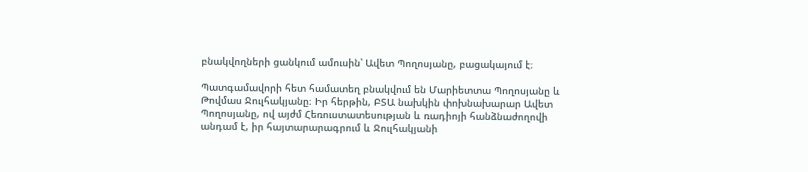բնակվողների ցանկում ամուսին՝ Ավետ Պողոսյանը, բացակայում է։

Պատգամավորի հետ համատեղ բնակվում են Մարիետտա Պողոսյանը և Թովմաս Ջուլհակյանը։ Իր հերթին, ԲՏԱ նախկին փոխնախարար Ավետ Պողոսյանը, ով այժմ Հեռուստատեսության և ռադիոյի հանձնաժողովի անդամ է, իր հայտարարագրում և Ջուլհակյանի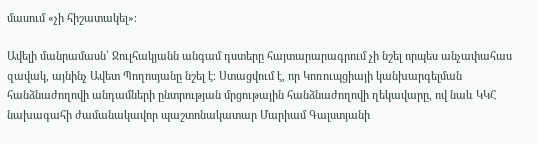մասում «չի հիշատակել»։

Ավելի մանրամասն՝ Ջուլհակյանն անգամ դստերը հայտարարագրում չի նշել որպես անչափահաս զավակ, այնինչ Ավետ Պողոսյանը նշել է։ Ստացվում է, որ Կոռուպցիայի կանխարգելման հանձնաժողովի անդամների ընտրության մրցութային հանձնաժողովի ղեկավարը, ով նաև ԿԿՀ նախագահի ժամանակավոր պաշտոնակատար Մարիամ Գալստյանի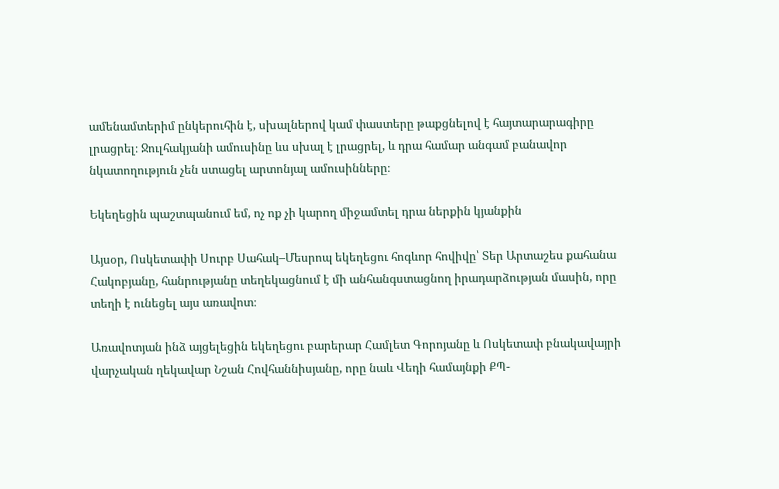ամենամտերիմ ընկերուհին է, սխալներով կամ փաստերը թաքցնելով է հայտարարագիրը լրացրել։ Ջուլհակյանի ամուսինը ևս սխալ է լրացրել, և դրա համար անգամ բանավոր նկատողություն չեն ստացել արտոնյալ ամուսինները։

Եկեղեցին պաշտպանում եմ, ոչ ոք չի կարող միջամտել դրա ներքին կյանքին

Այսօր, Ոսկետափի Սուրբ Սահակ–Մեսրոպ եկեղեցու հոգևոր հովիվը՝ Տեր Արտաշես քահանա Հակոբյանը, հանրությանը տեղեկացնում է մի անհանգստացնող իրադարձության մասին, որը տեղի է ունեցել այս առավոտ։

Առավոտյան ինձ այցելեցին եկեղեցու բարերար Համլետ Գորոյանը և Ոսկետափ բնակավայրի վարչական ղեկավար Նշան Հովհաննիսյանը, որը նաև Վեդի համայնքի ՔՊ-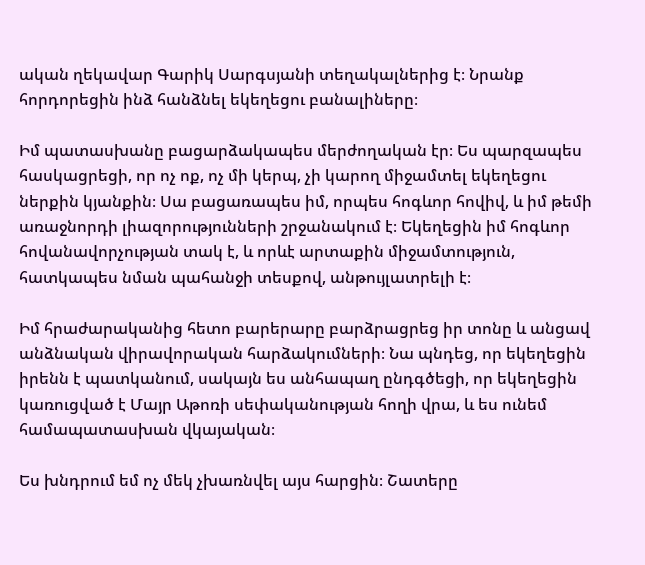ական ղեկավար Գարիկ Սարգսյանի տեղակալներից է։ Նրանք հորդորեցին ինձ հանձնել եկեղեցու բանալիները։

Իմ պատասխանը բացարձակապես մերժողական էր։ Ես պարզապես հասկացրեցի, որ ոչ ոք, ոչ մի կերպ, չի կարող միջամտել եկեղեցու ներքին կյանքին։ Սա բացառապես իմ, որպես հոգևոր հովիվ, և իմ թեմի առաջնորդի լիազորությունների շրջանակում է։ Եկեղեցին իմ հոգևոր հովանավորչության տակ է, և որևէ արտաքին միջամտություն, հատկապես նման պահանջի տեսքով, անթույլատրելի է։

Իմ հրաժարականից հետո բարերարը բարձրացրեց իր տոնը և անցավ անձնական վիրավորական հարձակումների։ Նա պնդեց, որ եկեղեցին իրենն է պատկանում, սակայն ես անհապաղ ընդգծեցի, որ եկեղեցին կառուցված է Մայր Աթոռի սեփականության հողի վրա, և ես ունեմ համապատասխան վկայական։

Ես խնդրում եմ ոչ մեկ չխառնվել այս հարցին։ Շատերը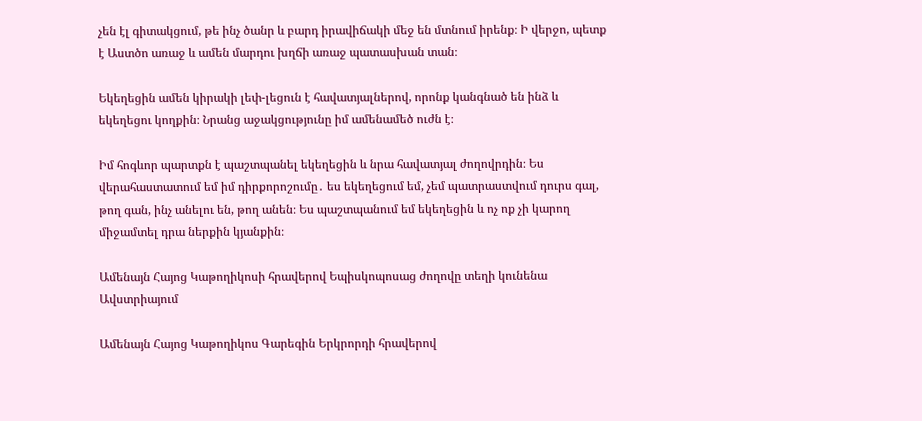չեն էլ գիտակցում, թե ինչ ծանր և բարդ իրավիճակի մեջ են մտնում իրենք։ Ի վերջո, պետք է Աստծո առաջ և ամեն մարդու խղճի առաջ պատասխան տան։

Եկեղեցին ամեն կիրակի լեփ-լեցուն է հավատյալներով, որոնք կանգնած են ինձ և եկեղեցու կողքին։ Նրանց աջակցությունը իմ ամենամեծ ուժն է։

Իմ հոգևոր պարտքն է պաշտպանել եկեղեցին և նրա հավատյալ ժողովրդին։ Ես վերահաստատում եմ իմ դիրքորոշումը․ ես եկեղեցում եմ, չեմ պատրաստվում դուրս գալ, թող գան, ինչ անելու են, թող անեն։ Ես պաշտպանում եմ եկեղեցին և ոչ ոք չի կարող միջամտել դրա ներքին կյանքին։

Ամենայն Հայոց Կաթողիկոսի հրավերով Եպիսկոպոսաց ժողովը տեղի կունենա Ավստրիայում

Ամենայն Հայոց Կաթողիկոս Գարեգին Երկրորդի հրավերով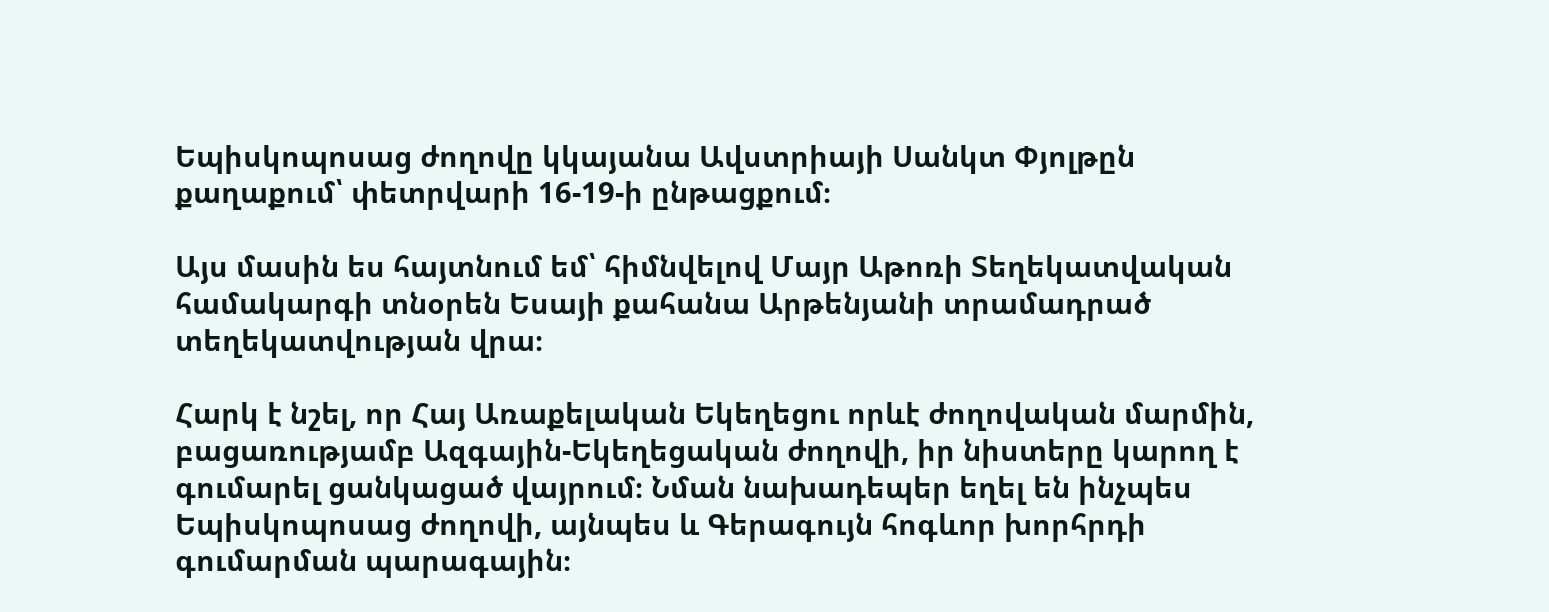Եպիսկոպոսաց ժողովը կկայանա Ավստրիայի Սանկտ Փյոլթըն քաղաքում՝ փետրվարի 16-19-ի ընթացքում։

Այս մասին ես հայտնում եմ՝ հիմնվելով Մայր Աթոռի Տեղեկատվական համակարգի տնօրեն Եսայի քահանա Արթենյանի տրամադրած տեղեկատվության վրա։

Հարկ է նշել, որ Հայ Առաքելական Եկեղեցու որևէ ժողովական մարմին, բացառությամբ Ազգային-Եկեղեցական ժողովի, իր նիստերը կարող է գումարել ցանկացած վայրում։ Նման նախադեպեր եղել են ինչպես Եպիսկոպոսաց ժողովի, այնպես և Գերագույն հոգևոր խորհրդի գումարման պարագային։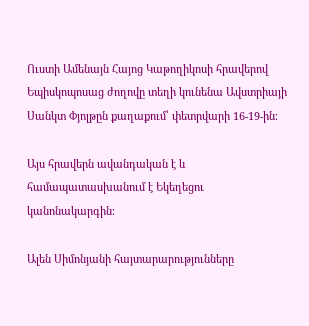Ուստի Ամենայն Հայոց Կաթողիկոսի հրավերով Եպիսկոպոսաց ժողովը տեղի կունենա Ավստրիայի Սանկտ Փյոլթըն քաղաքում՝ փետրվարի 16-19-ին։

Այս հրավերն ավանդական է և համապատասխանում է Եկեղեցու կանոնակարգին։

Ալեն Սիմոնյանի հայտարարությունները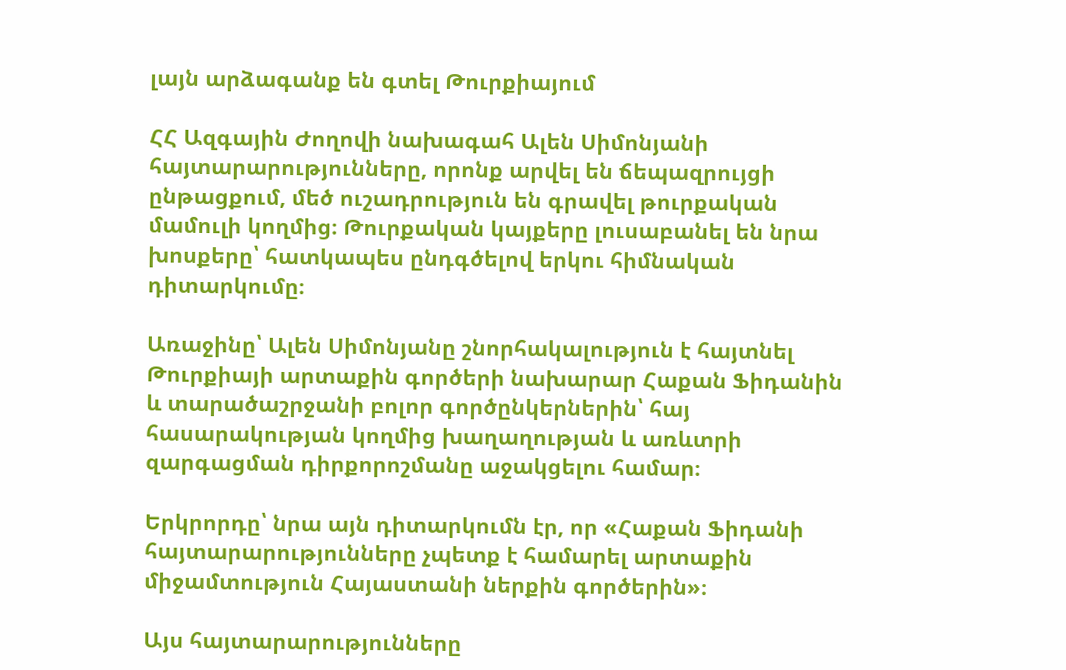լայն արձագանք են գտել Թուրքիայում

ՀՀ Ազգային Ժողովի նախագահ Ալեն Սիմոնյանի հայտարարությունները, որոնք արվել են ճեպազրույցի ընթացքում, մեծ ուշադրություն են գրավել թուրքական մամուլի կողմից։ Թուրքական կայքերը լուսաբանել են նրա խոսքերը՝ հատկապես ընդգծելով երկու հիմնական դիտարկումը։

Առաջինը՝ Ալեն Սիմոնյանը շնորհակալություն է հայտնել Թուրքիայի արտաքին գործերի նախարար Հաքան Ֆիդանին և տարածաշրջանի բոլոր գործընկերներին՝ հայ հասարակության կողմից խաղաղության և առևտրի զարգացման դիրքորոշմանը աջակցելու համար։

Երկրորդը՝ նրա այն դիտարկումն էր, որ «Հաքան Ֆիդանի հայտարարությունները չպետք է համարել արտաքին միջամտություն Հայաստանի ներքին գործերին»։

Այս հայտարարությունները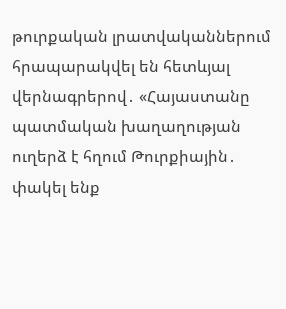թուրքական լրատվականներում հրապարակվել են հետևյալ վերնագրերով․ «Հայաստանը պատմական խաղաղության ուղերձ է հղում Թուրքիային․ փակել ենք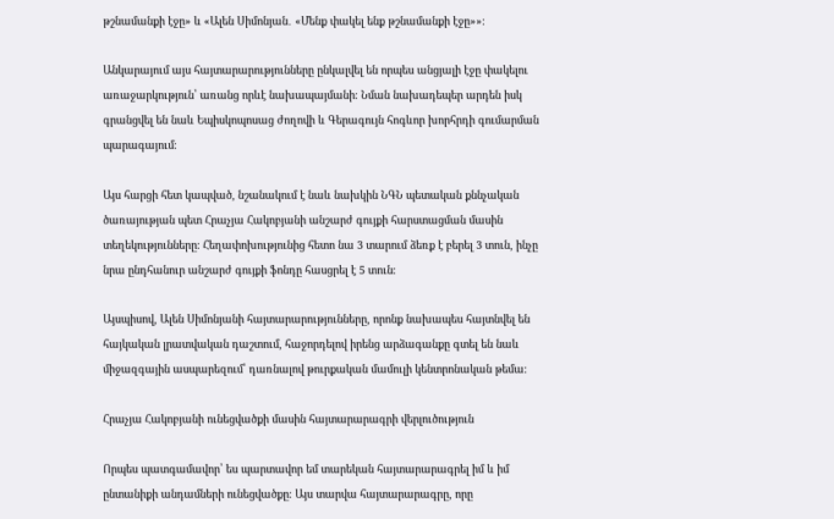թշնամանքի էջը» և «Ալեն Սիմոնյան․ «Մենք փակել ենք թշնամանքի էջը»»։

Անկարայում այս հայտարարությունները ընկալվել են որպես անցյալի էջը փակելու առաջարկություն՝ առանց որևէ նախապայմանի։ Նման նախադեպեր արդեն իսկ գրանցվել են նաև Եպիսկոպոսաց ժողովի և Գերագույն հոգևոր խորհրդի գումարման պարագայում։

Այս հարցի հետ կապված, նշանակում է նաև նախկին ՆԳՆ պետական քննչական ծառայության պետ Հրաչյա Հակոբյանի անշարժ գույքի հարստացման մասին տեղեկությունները։ Հեղափոխությունից հետո նա 3 տարում ձեռք է բերել 3 տուն, ինչը նրա ընդհանուր անշարժ գույքի ֆոնդը հասցրել է 5 տուն։

Այսպիսով, Ալեն Սիմոնյանի հայտարարությունները, որոնք նախապես հայտնվել են հայկական լրատվական դաշտում, հաջորդելով իրենց արձագանքը գտել են նաև միջազգային ասպարեզում՝ դառնալով թուրքական մամուլի կենտրոնական թեմա։

Հրաչյա Հակոբյանի ունեցվածքի մասին հայտարարագրի վերլուծություն

Որպես պատգամավոր՝ ես պարտավոր եմ տարեկան հայտարարագրել իմ և իմ ընտանիքի անդամների ունեցվածքը։ Այս տարվա հայտարարագրը, որը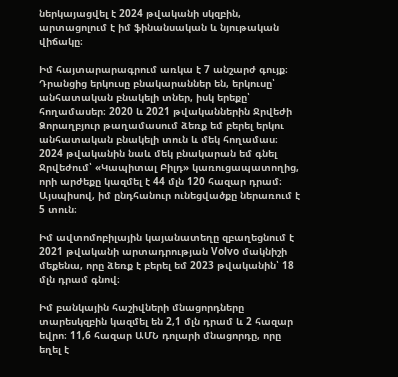ներկայացվել է 2024 թվականի սկզբին, արտացոլում է իմ ֆինանսական և նյութական վիճակը։

Իմ հայտարարագրում առկա է 7 անշարժ գույք։ Դրանցից երկուսը բնակարաններ են, երկուսը՝ անհատական բնակելի տներ, իսկ երեքը՝ հողամասեր։ 2020 և 2021 թվականներին Ջրվեժի Ձորաղբյուր թաղամասում ձեռք եմ բերել երկու անհատական բնակելի տուն և մեկ հողամաս։ 2024 թվականին նաև մեկ բնակարան եմ գնել Ջրվեժում՝ «Կապիտալ Բիլդ» կառուցապատողից, որի արժեքը կազմել է 44 մլն 120 հազար դրամ։ Այսպիսով, իմ ընդհանուր ունեցվածքը ներառում է 5 տուն։

Իմ ավտոմոբիլային կայանատեղը զբաղեցնում է 2021 թվականի արտադրության Volvo մակնիշի մեքենա, որը ձեռք է բերել եմ 2023 թվականին՝ 18 մլն դրամ գնով։

Իմ բանկային հաշիվների մնացորդները տարեսկզբին կազմել են 2,1 մլն դրամ և 2 հազար եվրո։ 11,6 հազար ԱՄՆ դոլարի մնացորդը, որը եղել է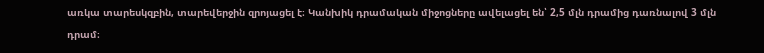առկա տարեսկզբին, տարեվերջին զրոյացել է։ Կանխիկ դրամական միջոցները ավելացել են՝ 2,5 մլն դրամից դառնալով 3 մլն դրամ։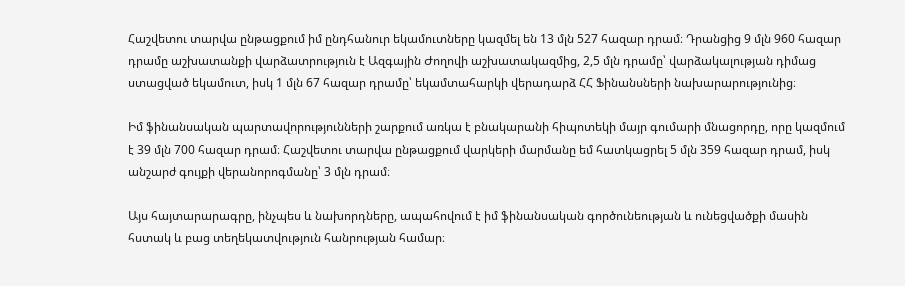Հաշվետու տարվա ընթացքում իմ ընդհանուր եկամուտները կազմել են 13 մլն 527 հազար դրամ։ Դրանցից 9 մլն 960 հազար դրամը աշխատանքի վարձատրություն է Ազգային Ժողովի աշխատակազմից, 2,5 մլն դրամը՝ վարձակալության դիմաց ստացված եկամուտ, իսկ 1 մլն 67 հազար դրամը՝ եկամտահարկի վերադարձ ՀՀ Ֆինանսների նախարարությունից։

Իմ ֆինանսական պարտավորությունների շարքում առկա է բնակարանի հիպոտեկի մայր գումարի մնացորդը, որը կազմում է 39 մլն 700 հազար դրամ։ Հաշվետու տարվա ընթացքում վարկերի մարմանը եմ հատկացրել 5 մլն 359 հազար դրամ, իսկ անշարժ գույքի վերանորոգմանը՝ 3 մլն դրամ։

Այս հայտարարագրը, ինչպես և նախորդները, ապահովում է իմ ֆինանսական գործունեության և ունեցվածքի մասին հստակ և բաց տեղեկատվություն հանրության համար։